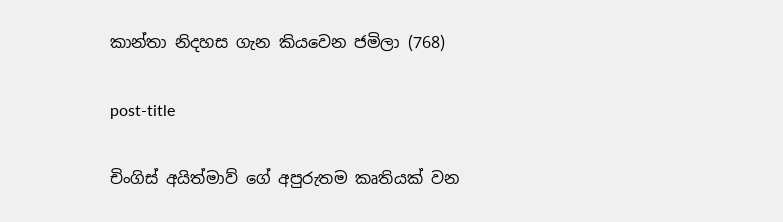කාන්තා නිදහස ගැන කියවෙන ජමිලා (768)

post-title

චිංගිස් අයිත්මාව් ගේ අපුරුතම කෘතියක් වන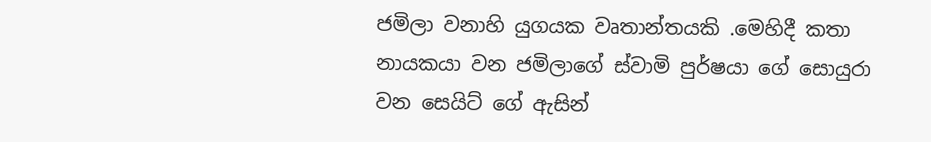ජමිලා වනාහි යුගයක වෘතාන්තයකි .මෙහිදී කතා නායකයා වන ජමිලාගේ ස්වාමි පුර්ෂයා ගේ සොයුරා වන සෙයිට් ගේ ඇසින්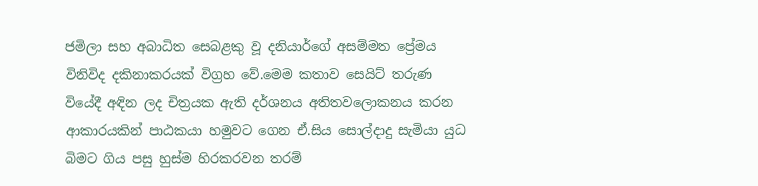ජමිලා සහ අබාධිත සෙබළකු වූ දනියාර්ගේ අසම්මත ප්‍රේමය විනිවිද දකිනාකරයක් විග්‍රහ වේ.මෙම කතාව සෙයිට් තරුණ වියේදී අඳින ලද චිත්‍රයක ඇති දර්ශනය අතිතවලොකනය කරන ආකාරයකින් පාඨකයා හමුවට ගෙන ඒ.සිය සොල්දාදු සැමියා යුධ බිමට ගිය පසු හුස්ම හිරකරවන තරම්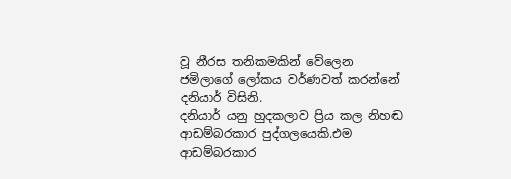වූ නීරස තනිකමකින් වේලෙන ජමිලාගේ ලෝකය වර්ණවත් කරන්නේ දනියාර් විසිනි.
දනියාර් යනු හුදකලාව ප්‍රිය කල නිහඬ ආඩම්බරකාර පුද්ගලයෙකි.එම ආඩම්බරකාර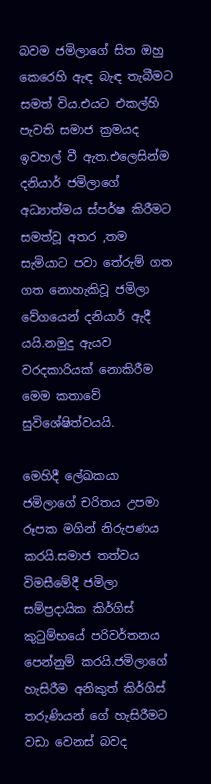බවම ජමිලාගේ සිත ඔහු කෙරෙහි ඇඳ බැඳ තැබීමට සමත් විය.එයට එකල්හි පැවති සමාජ ක්‍රමයද ඉවහල් වී ඇත.එලෙසින්ම දනියාර් ජමිලාගේ අධ්‍යාත්මය ස්පර්ෂ කිරීමට සමත්වූ අතර ,තම සැමියාට පවා තේරුම් ගත ගත නොහැකිවූ ජමිලා වේගයෙන් දනියාර් ඇදී යයි.නමුදු ඇයව වරදකාරියක් නොකිරීම මෙම කතාවේ සුවිශේෂිත්වයයි.

මෙහිදී ලේඛකයා ජමිලාගේ චරිතය උපමා රූපක මගින් නිරුපණය කරයි.සමාජ තත්වය විමසීමේදී ජමිලා සම්ප්‍රදායික කිර්ගිස් කුටුම්භයේ පරිවර්තනය පෙන්නුම් කරයි.ජමිලාගේ හැසිරීම අනිකුත් කිර්ගිස් තරුණියන් ගේ හැසිරීමට වඩා වෙනස් බවද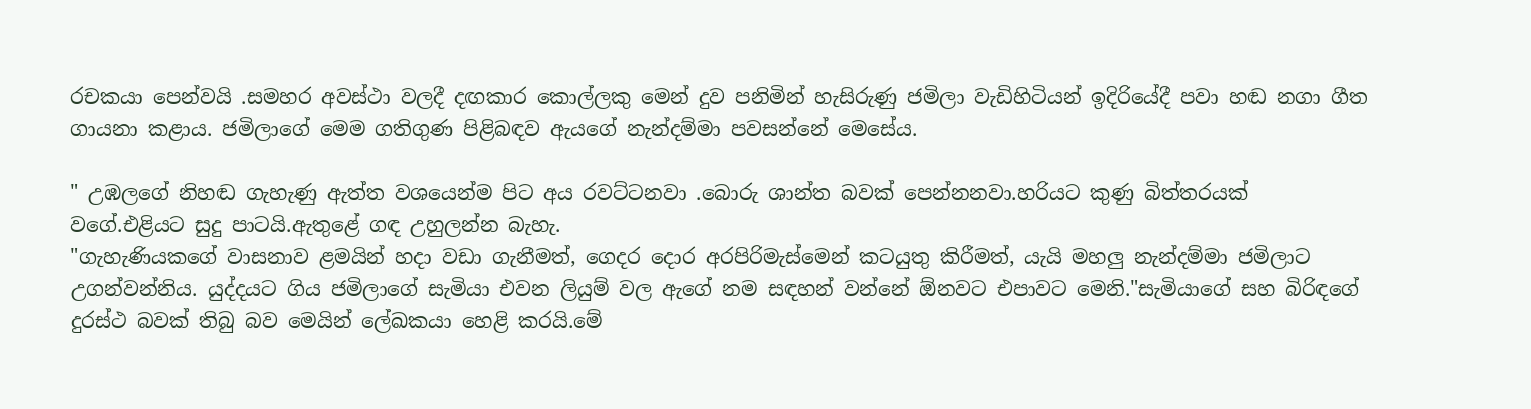රචකයා පෙන්වයි .සමහර අවස්ථා වලදී දඟකාර කොල්ලකු මෙන් දුව පනිමින් හැසිරුණු ජමිලා වැඩිහිටියන් ඉදිරියේදී පවා හඬ නගා ගීත ගායනා කළාය. ජමිලාගේ මෙම ගතිගුණ පිළිබඳව ඇයගේ නැන්දම්මා පවසන්නේ මෙසේය.

" උඹලගේ නිහඬ ගැහැණු ඇත්ත වශයෙන්ම පිට අය රවට්ටනවා .බොරු ශාන්ත බවක් පෙන්නනවා.හරියට කුණු බිත්තරයක් වගේ.එළියට සුදු පාටයි.ඇතුළේ ගඳ උහුලන්න බැහැ.
"ගැහැණියකගේ වාසනාව ළමයින් හදා වඩා ගැනීමත්, ගෙදර දොර අරපිරිමැස්මෙන් කටයුතු කිරීමත්, යැයි මහලු නැන්දම්මා ජමිලාට උගන්වන්නිය. යුද්දයට ගිය ජමිලාගේ සැමියා එවන ලියුම් වල ඇගේ නම සඳහන් වන්නේ ඕනවට එපාවට මෙනි."සැමියාගේ සහ බිරිඳගේ දුරස්ථ බවක් තිබු බව මෙයින් ලේඛකයා හෙළි කරයි.මේ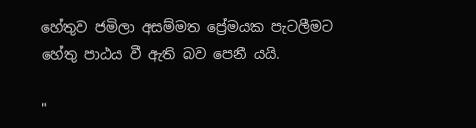හේතුව ජමිලා අසම්මත ප්‍රේමයක පැටලීමට හේතු පාඨය වී ඇති බව පෙනී යයි.

"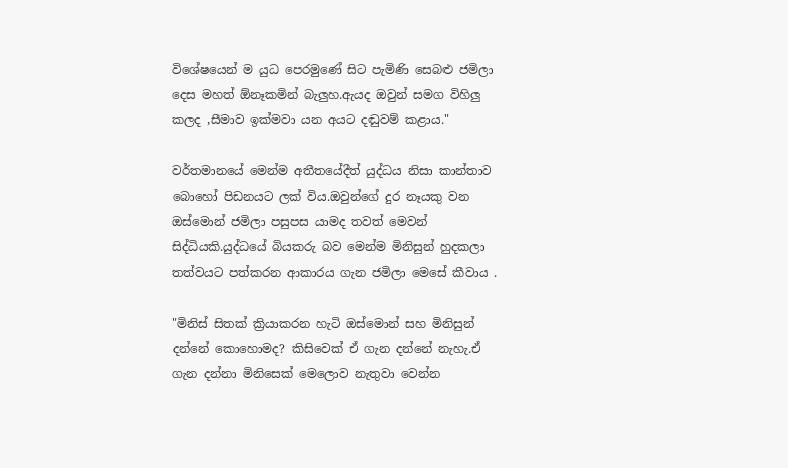විශේෂයෙන් ම යුධ පෙරමුණේ සිට පැමිණි සෙබළු ජමිලා දෙස මහත් ඕනෑකමින් බැලුහ.ඇයද ඔවුන් සමග විහිලු කලද ,සීමාව ඉක්මවා යන අයට දඬුවම් කළාය."

වර්තමානයේ මෙන්ම අතීතයේදීත් යුද්ධය නිසා කාන්තාව බොහෝ පිඩනයට ලක් විය.ඔවුන්ගේ දුර නෑයකු වන ඔස්මොන් ජමිලා පසුපස යාමද තවත් මෙවන් සිද්ධියකි.යුද්ධයේ බියකරු බව මෙන්ම මිනිසුන් හුදකලා තත්වයට පත්කරන ආකාරය ගැන ජමිලා මෙසේ කීවාය .

"මිනිස් සිතක් ක්‍රියාකරන හැටි ඔස්මොන් සහ මිනිසුන් දන්නේ කොහොමද? කිසිවෙක් ඒ ගැන දන්නේ නැහැ.ඒ ගැන දන්නා මිනිසෙක් මෙලොව නැතුවා වෙන්න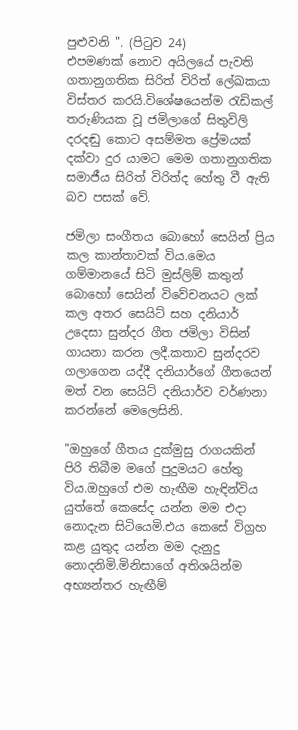පුළුවනි ". (පිටුව 24)
එපමණක් නොව අයිලයේ පැවති ගතානුගතික සිරිත් විරිත් ලේඛකයා විස්තර කරයි.විශේෂයෙන්ම රැඩිකල් තරුණියක වූ ජමිලාගේ සිතුවිලි දරදඬු කොට අසම්මත ප්‍රේමයක් දක්වා දුර යාමට මෙම ගතානුගතික සමාජීය සිරිත් විරිත්ද හේතු වී ඇති බව පසක් වේ.

ජමිලා සංගීතය බොහෝ සෙයින් ප්‍රිය කල කාන්තාවක් විය.මෙය ගම්මානයේ සිටි මුස්ලිම් කතුන් බොහෝ සෙයින් විවේචනයට ලක් කල අතර සෙයිට් සහ දනියාර් උදෙසා සුන්දර ගීත ජමිලා විසින් ගායනා කරන ලදී.කතාව සුන්දරව ගලාගෙන යද්දී දනියාර්ගේ ගීතයෙන් මත් වන සෙයිට් දනියාර්ව වර්ණනා කරන්නේ මෙලෙසිනි.

"ඔහුගේ ගීතය දුක්මුසු රාගයකින් පිරි තිබීම මගේ පුදුමයට හේතු විය.ඔහුගේ එම හැඟීම හැඳින්විය යුත්තේ කෙසේද යන්න මම එදා නොදැන සිටියෙමි.එය කෙසේ විග්‍රහ කළ යුතුද යන්න මම දැනුදු නොදනිමි.මිනිසාගේ අතිශයින්ම අභ්‍යන්තර හැඟීම්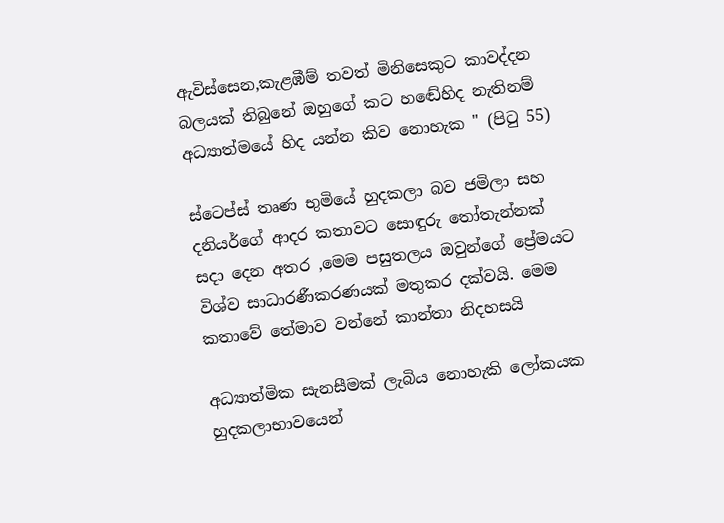ඇවිස්සෙන,කැළඹීම් තවත් මිනිසෙකුට කාවද්දන බලයක් තිබුනේ ඔහුගේ කට හඬේහිද නැතිනම් අධ්‍යාත්මයේ හිද යන්න කිව නොහැක " (පිටු 55)

ස්ටෙප්ස් තෘණ භුමියේ හුදකලා බව ජමිලා සහ දනියර්ගේ ආදර කතාවට සොඳුරු තෝතැන්නක් සදා දෙන අතර ,මෙම පසුතලය ඔවුන්ගේ ප්‍රේමයට විශ්ව සාධාරණීකරණයක් මතුකර දක්වයි. මෙම කතාවේ තේමාව වන්නේ කාන්තා නිදහසයි

අධ්‍යාත්මික සැනසීමක් ලැබිය නොහැකි ලෝකයක හුදකලාභාවයෙන්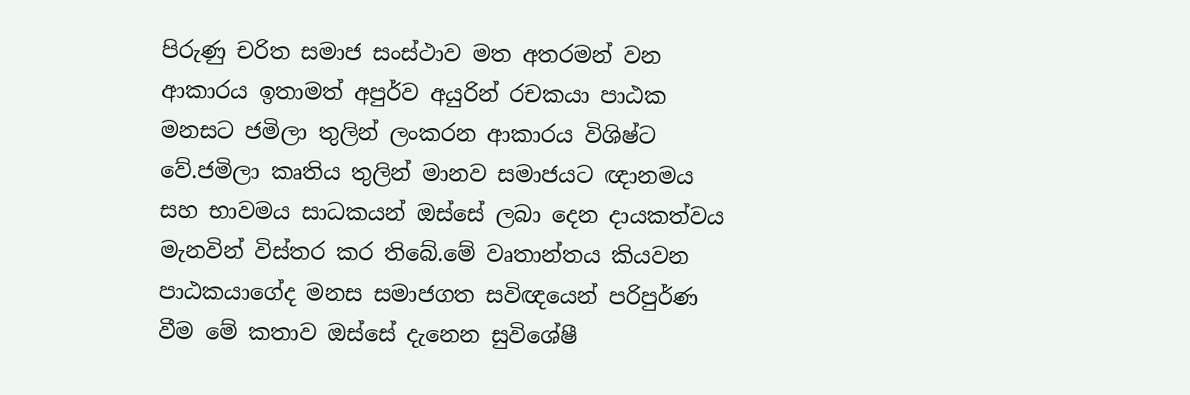පිරුණු චරිත සමාජ සංස්ථාව මත අතරමන් වන ආකාරය ඉතාමත් අපුර්ව අයුරින් රචකයා පාඨක මනසට ජමිලා තුලින් ලංකරන ආකාරය විශිෂ්ට වේ.ජමිලා කෘතිය තුලින් මානව සමාජයට ඥානමය සහ භාවමය සාධකයන් ඔස්සේ ලබා දෙන දායකත්වය මැනවින් විස්තර කර තිබේ.මේ වෘතාන්තය කියවන පාඨකයාගේද මනස සමාජගත සවිඥයෙන් පරිපුර්ණ වීම මේ කතාව ඔස්සේ දැනෙන සුවිශේෂී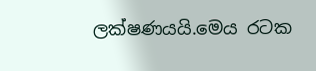ලක්ෂණයයි.මෙය රටක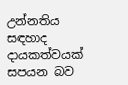උන්නතිය සඳහාද දායකත්වයක් සපයන බව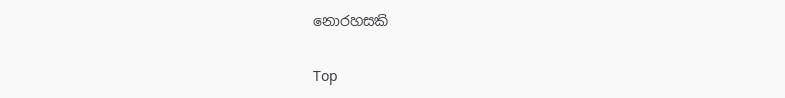නොරහසකි

Top